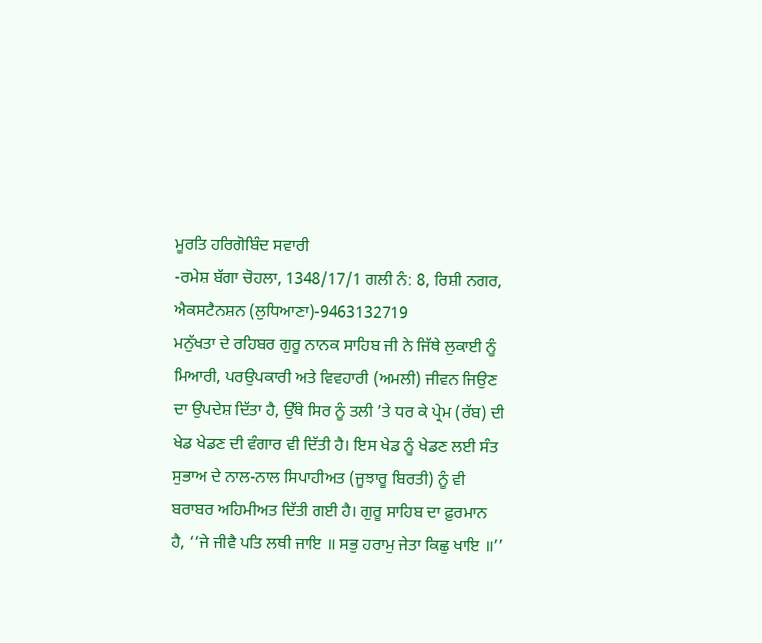ਮੂਰਤਿ ਹਰਿਗੋਬਿੰਦ ਸਵਾਰੀ
-ਰਮੇਸ਼ ਬੱਗਾ ਚੋਹਲਾ, 1348/17/1 ਗਲੀ ਨੰ: 8, ਰਿਸ਼ੀ ਨਗਰ, ਐਕਸਟੈਨਸ਼ਨ (ਲੁਧਿਆਣਾ)-9463132719
ਮਨੁੱਖਤਾ ਦੇ ਰਹਿਬਰ ਗੁਰੂ ਨਾਨਕ ਸਾਹਿਬ ਜੀ ਨੇ ਜਿੱਥੇ ਲੁਕਾਈ ਨੂੰ ਮਿਆਰੀ, ਪਰਉਪਕਾਰੀ ਅਤੇ ਵਿਵਹਾਰੀ (ਅਮਲੀ) ਜੀਵਨ ਜਿਉਣ ਦਾ ਉਪਦੇਸ਼ ਦਿੱਤਾ ਹੈ, ਉੱਥੇ ਸਿਰ ਨੂੰ ਤਲੀ ’ਤੇ ਧਰ ਕੇ ਪ੍ਰੇਮ (ਰੱਬ) ਦੀ ਖੇਡ ਖੇਡਣ ਦੀ ਵੰਗਾਰ ਵੀ ਦਿੱਤੀ ਹੈ। ਇਸ ਖੇਡ ਨੂੰ ਖੇਡਣ ਲਈ ਸੰਤ ਸੁਭਾਅ ਦੇ ਨਾਲ-ਨਾਲ ਸਿਪਾਹੀਅਤ (ਜੂਝਾਰੂ ਬਿਰਤੀ) ਨੂੰ ਵੀ ਬਰਾਬਰ ਅਹਿਮੀਅਤ ਦਿੱਤੀ ਗਈ ਹੈ। ਗੁਰੂ ਸਾਹਿਬ ਦਾ ਫ਼ੁਰਮਾਨ ਹੈ, ‘‘ਜੇ ਜੀਵੈ ਪਤਿ ਲਥੀ ਜਾਇ ॥ ਸਭੁ ਹਰਾਮੁ ਜੇਤਾ ਕਿਛੁ ਖਾਇ ॥’’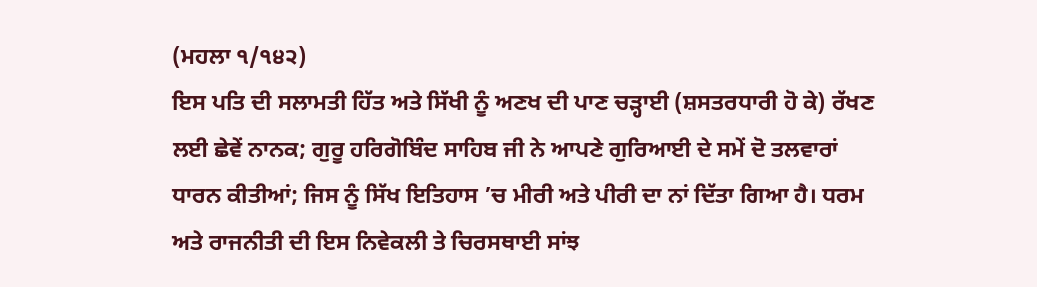(ਮਹਲਾ ੧/੧੪੨)
ਇਸ ਪਤਿ ਦੀ ਸਲਾਮਤੀ ਹਿੱਤ ਅਤੇ ਸਿੱਖੀ ਨੂੰ ਅਣਖ ਦੀ ਪਾਣ ਚੜ੍ਹਾਈ (ਸ਼ਸਤਰਧਾਰੀ ਹੋ ਕੇ) ਰੱਖਣ ਲਈ ਛੇਵੇਂ ਨਾਨਕ; ਗੁਰੂ ਹਰਿਗੋਬਿੰਦ ਸਾਹਿਬ ਜੀ ਨੇ ਆਪਣੇ ਗੁਰਿਆਈ ਦੇ ਸਮੇਂ ਦੋ ਤਲਵਾਰਾਂ ਧਾਰਨ ਕੀਤੀਆਂ; ਜਿਸ ਨੂੰ ਸਿੱਖ ਇਤਿਹਾਸ ’ਚ ਮੀਰੀ ਅਤੇ ਪੀਰੀ ਦਾ ਨਾਂ ਦਿੱਤਾ ਗਿਆ ਹੈ। ਧਰਮ ਅਤੇ ਰਾਜਨੀਤੀ ਦੀ ਇਸ ਨਿਵੇਕਲੀ ਤੇ ਚਿਰਸਥਾਈ ਸਾਂਝ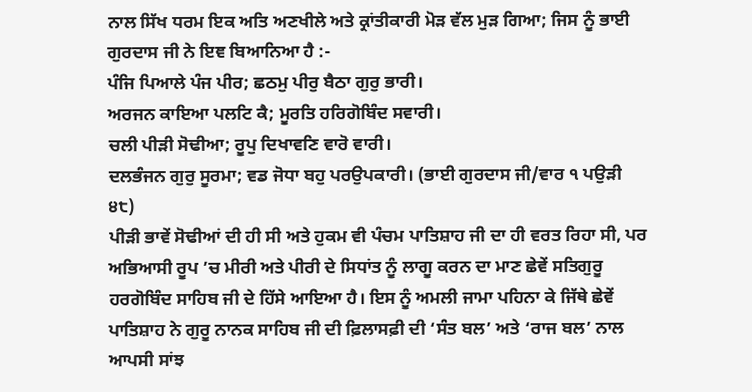ਨਾਲ ਸਿੱਖ ਧਰਮ ਇਕ ਅਤਿ ਅਣਖੀਲੇ ਅਤੇ ਕ੍ਰਾਂਤੀਕਾਰੀ ਮੋੜ ਵੱਲ ਮੁੜ ਗਿਆ; ਜਿਸ ਨੂੰ ਭਾਈ ਗੁਰਦਾਸ ਜੀ ਨੇ ਇਞ ਬਿਆਨਿਆ ਹੈ :-
ਪੰਜਿ ਪਿਆਲੇ ਪੰਜ ਪੀਰ; ਛਠਮੁ ਪੀਰੁ ਬੈਠਾ ਗੁਰੁ ਭਾਰੀ।
ਅਰਜਨ ਕਾਇਆ ਪਲਟਿ ਕੈ; ਮੂਰਤਿ ਹਰਿਗੋਬਿੰਦ ਸਵਾਰੀ।
ਚਲੀ ਪੀੜੀ ਸੋਢੀਆ; ਰੂਪੁ ਦਿਖਾਵਣਿ ਵਾਰੋ ਵਾਰੀ।
ਦਲਭੰਜਨ ਗੁਰੁ ਸੂਰਮਾ; ਵਡ ਜੋਧਾ ਬਹੁ ਪਰਉਪਕਾਰੀ। (ਭਾਈ ਗੁਰਦਾਸ ਜੀ/ਵਾਰ ੧ ਪਉੜੀ ੪੮)
ਪੀੜੀ ਭਾਵੇਂ ਸੋਢੀਆਂ ਦੀ ਹੀ ਸੀ ਅਤੇ ਹੁਕਮ ਵੀ ਪੰਚਮ ਪਾਤਿਸ਼ਾਹ ਜੀ ਦਾ ਹੀ ਵਰਤ ਰਿਹਾ ਸੀ, ਪਰ ਅਭਿਆਸੀ ਰੂਪ ’ਚ ਮੀਰੀ ਅਤੇ ਪੀਰੀ ਦੇ ਸਿਧਾਂਤ ਨੂੰ ਲਾਗੂ ਕਰਨ ਦਾ ਮਾਣ ਛੇਵੇਂ ਸਤਿਗੁਰੂ ਹਰਗੋਬਿੰਦ ਸਾਹਿਬ ਜੀ ਦੇ ਹਿੱਸੇ ਆਇਆ ਹੈ। ਇਸ ਨੂੰ ਅਮਲੀ ਜਾਮਾ ਪਹਿਨਾ ਕੇ ਜਿੱਥੇ ਛੇਵੇਂ ਪਾਤਿਸ਼ਾਹ ਨੇ ਗੁਰੂ ਨਾਨਕ ਸਾਹਿਬ ਜੀ ਦੀ ਫ਼ਿਲਾਸਫ਼ੀ ਦੀ ‘ਸੰਤ ਬਲ’ ਅਤੇ ‘ਰਾਜ ਬਲ’ ਨਾਲ ਆਪਸੀ ਸਾਂਝ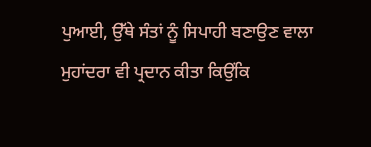ਪੁਆਈ, ਉੱਥੇ ਸੰਤਾਂ ਨੂੰ ਸਿਪਾਹੀ ਬਣਾਉਣ ਵਾਲਾ ਮੁਹਾਂਦਰਾ ਵੀ ਪ੍ਰਦਾਨ ਕੀਤਾ ਕਿਉਂਕਿ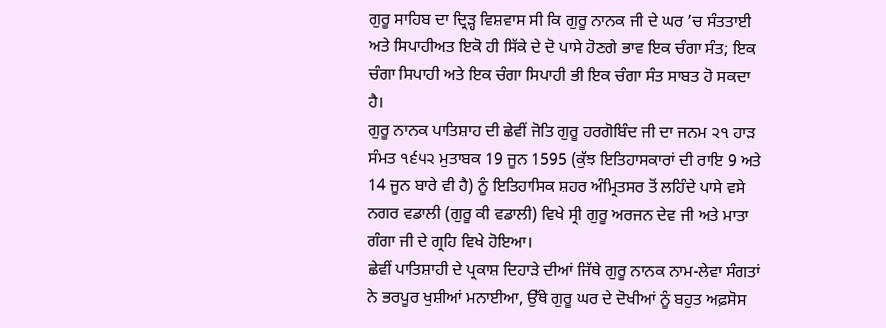ਗੁਰੂ ਸਾਹਿਬ ਦਾ ਦ੍ਰਿੜ੍ਹ ਵਿਸ਼ਵਾਸ ਸੀ ਕਿ ਗੁਰੂ ਨਾਨਕ ਜੀ ਦੇ ਘਰ ’ਚ ਸੰਤਤਾਈ ਅਤੇ ਸਿਪਾਹੀਅਤ ਇਕੋ ਹੀ ਸਿੱਕੇ ਦੇ ਦੋ ਪਾਸੇ ਹੋਣਗੇ ਭਾਵ ਇਕ ਚੰਗਾ ਸੰਤ; ਇਕ ਚੰਗਾ ਸਿਪਾਹੀ ਅਤੇ ਇਕ ਚੰਗਾ ਸਿਪਾਹੀ ਭੀ ਇਕ ਚੰਗਾ ਸੰਤ ਸਾਬਤ ਹੋ ਸਕਦਾ ਹੈ।
ਗੁਰੂ ਨਾਨਕ ਪਾਤਿਸ਼ਾਹ ਦੀ ਛੇਵੀਂ ਜੋਤਿ ਗੁਰੂ ਹਰਗੋਬਿੰਦ ਜੀ ਦਾ ਜਨਮ ੨੧ ਹਾੜ ਸੰਮਤ ੧੬੫੨ ਮੁਤਾਬਕ 19 ਜੂਨ 1595 (ਕੁੱਝ ਇਤਿਹਾਸਕਾਰਾਂ ਦੀ ਰਾਇ 9 ਅਤੇ 14 ਜੂਨ ਬਾਰੇ ਵੀ ਹੈ) ਨੂੰ ਇਤਿਹਾਸਿਕ ਸ਼ਹਰ ਅੰਮ੍ਰਿਤਸਰ ਤੋਂ ਲਹਿੰਦੇ ਪਾਸੇ ਵਸੇ ਨਗਰ ਵਡਾਲੀ (ਗੁਰੂ ਕੀ ਵਡਾਲੀ) ਵਿਖੇ ਸ੍ਰੀ ਗੁਰੂ ਅਰਜਨ ਦੇਵ ਜੀ ਅਤੇ ਮਾਤਾ ਗੰਗਾ ਜੀ ਦੇ ਗ੍ਰਹਿ ਵਿਖੇ ਹੋਇਆ।
ਛੇਵੀਂ ਪਾਤਿਸ਼ਾਹੀ ਦੇ ਪ੍ਰਕਾਸ਼ ਦਿਹਾੜੇ ਦੀਆਂ ਜਿੱਥੇ ਗੁਰੂ ਨਾਨਕ ਨਾਮ-ਲੇਵਾ ਸੰਗਤਾਂ ਨੇ ਭਰਪੂਰ ਖੁਸ਼ੀਆਂ ਮਨਾਈਆ, ਉੱਥੇ ਗੁਰੂ ਘਰ ਦੇ ਦੋਖੀਆਂ ਨੂੰ ਬਹੁਤ ਅਫ਼ਸੋਸ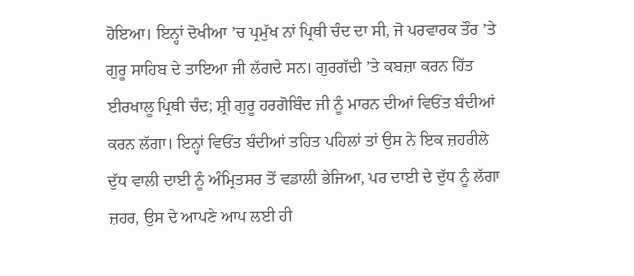ਹੋਇਆ। ਇਨ੍ਹਾਂ ਦੋਖੀਆ ’ਚ ਪ੍ਰਮੁੱਖ ਨਾਂ ਪ੍ਰਿਥੀ ਚੰਦ ਦਾ ਸੀ, ਜੋ ਪਰਵਾਰਕ ਤੌਰ ’ਤੇ ਗੁਰੂ ਸਾਹਿਬ ਦੇ ਤਾਇਆ ਜੀ ਲੱਗਦੇ ਸਨ। ਗੁਰਗੱਦੀ ’ਤੇ ਕਬਜ਼ਾ ਕਰਨ ਹਿੱਤ ਈਰਖਾਲੂ ਪ੍ਰਿਥੀ ਚੰਦ; ਸ਼੍ਰੀ ਗੁਰੂ ਹਰਗੋਬਿੰਦ ਜੀ ਨੂੰ ਮਾਰਨ ਦੀਆਂ ਵਿਓਂਤ ਬੰਦੀਆਂ ਕਰਨ ਲੱਗਾ। ਇਨ੍ਹਾਂ ਵਿਓਂਤ ਬੰਦੀਆਂ ਤਹਿਤ ਪਹਿਲਾਂ ਤਾਂ ਉਸ ਨੇ ਇਕ ਜ਼ਹਰੀਲੇ ਦੁੱਧ ਵਾਲੀ ਦਾਈ ਨੂੰ ਅੰਮ੍ਰਿਤਸਰ ਤੋਂ ਵਡਾਲੀ ਭੇਜਿਆ, ਪਰ ਦਾਈ ਦੇ ਦੁੱਧ ਨੂੰ ਲੱਗਾ ਜ਼ਹਰ, ਉਸ ਦੇ ਆਪਣੇ ਆਪ ਲਈ ਹੀ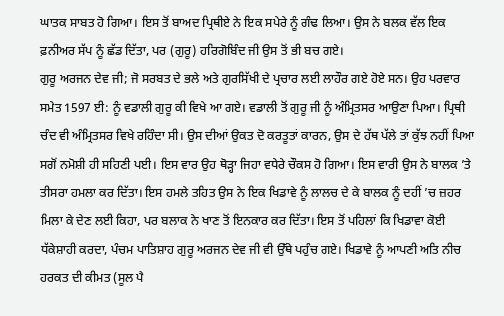ਘਾਤਕ ਸਾਬਤ ਹੋ ਗਿਆ। ਇਸ ਤੋਂ ਬਾਅਦ ਪ੍ਰਿਥੀਏ ਨੇ ਇਕ ਸਪੇਰੇ ਨੂੰ ਗੰਢ ਲਿਆ। ਉਸ ਨੇ ਬਲਕ ਵੱਲ ਇਕ ਫ਼ਨੀਅਰ ਸੱਪ ਨੂੰ ਛੱਡ ਦਿੱਤਾ, ਪਰ (ਗੁਰੂ) ਹਰਿਗੋਬਿੰਦ ਜੀ ਉਸ ਤੋਂ ਭੀ ਬਚ ਗਏ।
ਗੁਰੂ ਅਰਜਨ ਦੇਵ ਜੀ; ਜੋ ਸਰਬਤ ਦੇ ਭਲੇ ਅਤੇ ਗੁਰਸਿੱਖੀ ਦੇ ਪ੍ਰਚਾਰ ਲਈ ਲਾਹੌਰ ਗਏ ਹੋਏ ਸਨ। ਉਹ ਪਰਵਾਰ ਸਮੇਤ 1597 ਈ: ਨੂੰ ਵਡਾਲੀ ਗੁਰੂ ਕੀ ਵਿਖੇ ਆ ਗਏ। ਵਡਾਲੀ ਤੋਂ ਗੁਰੂ ਜੀ ਨੂੰ ਅੰਮ੍ਰਿਤਸਰ ਆਉਣਾ ਪਿਆ। ਪ੍ਰਿਥੀ ਚੰਦ ਵੀ ਅੰਮ੍ਰਿਤਸਰ ਵਿਖੇ ਰਹਿੰਦਾ ਸੀ। ਉਸ ਦੀਆਂ ਉਕਤ ਦੋ ਕਰਤੂਤਾਂ ਕਾਰਨ, ਉਸ ਦੇ ਹੱਥ ਪੱਲੇ ਤਾਂ ਕੁੱਝ ਨਹੀਂ ਪਿਆ ਸਗੋਂ ਨਮੋਸ਼ੀ ਹੀ ਸਹਿਣੀ ਪਈ। ਇਸ ਵਾਰ ਉਹ ਥੋੜ੍ਹਾ ਜਿਹਾ ਵਧੇਰੇ ਚੌਕਸ ਹੋ ਗਿਆ। ਇਸ ਵਾਰੀ ਉਸ ਨੇ ਬਾਲਕ ’ਤੇ ਤੀਸਰਾ ਹਮਲਾ ਕਰ ਦਿੱਤਾ। ਇਸ ਹਮਲੇ ਤਹਿਤ ਉਸ ਨੇ ਇਕ ਖਿਡਾਵੇ ਨੂੰ ਲਾਲਚ ਦੇ ਕੇ ਬਾਲਕ ਨੂੰ ਦਹੀਂ ’ਚ ਜ਼ਹਰ ਮਿਲਾ ਕੇ ਦੇਣ ਲਈ ਕਿਹਾ, ਪਰ ਬਲਾਕ ਨੇ ਖਾਣ ਤੋਂ ਇਨਕਾਰ ਕਰ ਦਿੱਤਾ। ਇਸ ਤੋਂ ਪਹਿਲਾਂ ਕਿ ਖਿਡਾਵਾ ਕੋਈ ਧੱਕੇਸ਼ਾਹੀ ਕਰਦਾ, ਪੰਚਮ ਪਾਤਿਸ਼ਾਹ ਗੁਰੂ ਅਰਜਨ ਦੇਵ ਜੀ ਵੀ ਉੱਥੇ ਪਹੁੰਚ ਗਏ। ਖਿਡਾਵੇ ਨੂੰ ਆਪਣੀ ਅਤਿ ਨੀਚ ਹਰਕਤ ਦੀ ਕੀਮਤ (ਸੂਲ ਪੈ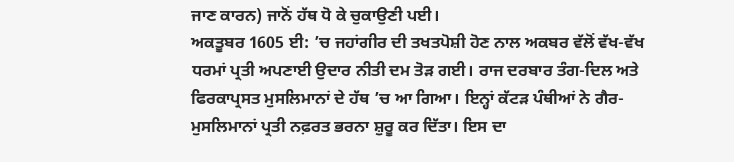ਜਾਣ ਕਾਰਨ) ਜਾਨੋਂ ਹੱਥ ਧੋ ਕੇ ਚੁਕਾਉਣੀ ਪਈ।
ਅਕਤੂਬਰ 1605 ਈ: ’ਚ ਜਹਾਂਗੀਰ ਦੀ ਤਖਤਪੋਸ਼ੀ ਹੋਣ ਨਾਲ ਅਕਬਰ ਵੱਲੋਂ ਵੱਖ-ਵੱਖ ਧਰਮਾਂ ਪ੍ਰਤੀ ਅਪਣਾਈ ਉਦਾਰ ਨੀਤੀ ਦਮ ਤੋੜ ਗਈ। ਰਾਜ ਦਰਬਾਰ ਤੰਗ-ਦਿਲ ਅਤੇ ਫਿਰਕਾਪ੍ਰਸਤ ਮੁਸਲਿਮਾਨਾਂ ਦੇ ਹੱਥ ’ਚ ਆ ਗਿਆ। ਇਨ੍ਹਾਂ ਕੱਟੜ ਪੰਥੀਆਂ ਨੇ ਗੈਰ-ਮੁਸਲਿਮਾਨਾਂ ਪ੍ਰਤੀ ਨਫ਼ਰਤ ਭਰਨਾ ਸ਼ੁਰੂ ਕਰ ਦਿੱਤਾ। ਇਸ ਦਾ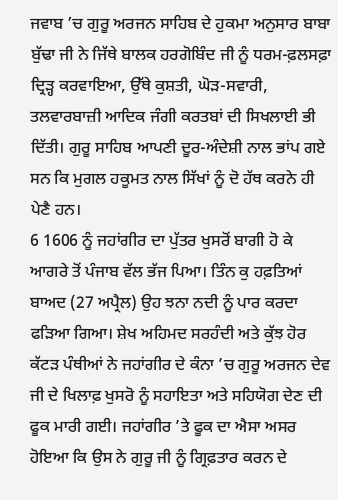ਜਵਾਬ ’ਚ ਗੁਰੂ ਅਰਜਨ ਸਾਹਿਬ ਦੇ ਹੁਕਮਾ ਅਨੁਸਾਰ ਬਾਬਾ ਬੁੱਢਾ ਜੀ ਨੇ ਜਿੱਥੇ ਬਾਲਕ ਹਰਗੋਬਿੰਦ ਜੀ ਨੂੰ ਧਰਮ-ਫ਼ਲਸਫ਼ਾ ਦ੍ਰਿੜ੍ਹ ਕਰਵਾਇਆ, ਉੱਥੇ ਕੁਸ਼ਤੀ, ਘੋੜ-ਸਵਾਰੀ, ਤਲਵਾਰਬਾਜ਼ੀ ਆਦਿਕ ਜੰਗੀ ਕਰਤਬਾਂ ਦੀ ਸਿਖਲਾਈ ਭੀ ਦਿੱਤੀ। ਗੁਰੂ ਸਾਹਿਬ ਆਪਣੀ ਦੂਰ-ਅੰਦੇਸ਼ੀ ਨਾਲ ਭਾਂਪ ਗਏ ਸਨ ਕਿ ਮੁਗਲ ਹਕੂਮਤ ਨਾਲ ਸਿੱਖਾਂ ਨੂੰ ਦੋ ਹੱਥ ਕਰਨੇ ਹੀ ਪੇਣੈ ਹਨ।
6 1606 ਨੂੰ ਜਹਾਂਗੀਰ ਦਾ ਪੁੱਤਰ ਖੁਸਰੋਂ ਬਾਗੀ ਹੋ ਕੇ ਆਗਰੇ ਤੋਂ ਪੰਜਾਬ ਵੱਲ ਭੱਜ ਪਿਆ। ਤਿੰਨ ਕੁ ਹਫ਼ਤਿਆਂ ਬਾਅਦ (27 ਅਪ੍ਰੈਲ) ਉਹ ਝਨਾ ਨਦੀ ਨੂੰ ਪਾਰ ਕਰਦਾ ਫੜਿਆ ਗਿਆ। ਸ਼ੇਖ ਅਹਿਮਦ ਸਰਹੰਦੀ ਅਤੇ ਕੁੱਝ ਹੋਰ ਕੱਟੜ ਪੰਥੀਆਂ ਨੇ ਜਹਾਂਗੀਰ ਦੇ ਕੰਨਾ ’ਚ ਗੁਰੂ ਅਰਜਨ ਦੇਵ ਜੀ ਦੇ ਖਿਲਾਫ਼ ਖੁਸਰੋ ਨੂੰ ਸਹਾਇਤਾ ਅਤੇ ਸਹਿਯੋਗ ਦੇਣ ਦੀ ਫੂਕ ਮਾਰੀ ਗਈ। ਜਹਾਂਗੀਰ ’ਤੇ ਫੂਕ ਦਾ ਐਸਾ ਅਸਰ ਹੋਇਆ ਕਿ ਉਸ ਨੇ ਗੁਰੂ ਜੀ ਨੂੰ ਗ੍ਰਿਫ਼ਤਾਰ ਕਰਨ ਦੇ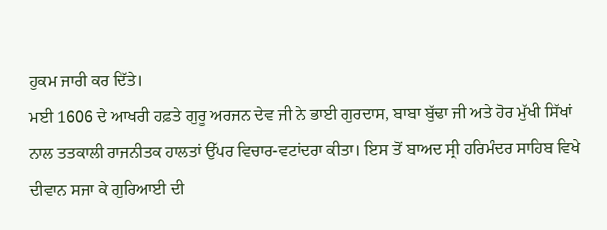ਹੁਕਮ ਜਾਰੀ ਕਰ ਦਿੱਤੇ।
ਮਈ 1606 ਦੇ ਆਖਰੀ ਹਫ਼ਤੇ ਗੁਰੂ ਅਰਜਨ ਦੇਵ ਜੀ ਨੇ ਭਾਈ ਗੁਰਦਾਸ, ਬਾਬਾ ਬੁੱਢਾ ਜੀ ਅਤੇ ਹੋਰ ਮੁੱਖੀ ਸਿੱਖਾਂ ਨਾਲ ਤਤਕਾਲੀ ਰਾਜਨੀਤਕ ਹਾਲਤਾਂ ਉੱਪਰ ਵਿਚਾਰ-ਵਟਾਂਦਰਾ ਕੀਤਾ। ਇਸ ਤੋਂ ਬਾਅਦ ਸ੍ਰੀ ਹਰਿਮੰਦਰ ਸਾਹਿਬ ਵਿਖੇ ਦੀਵਾਨ ਸਜਾ ਕੇ ਗੁਰਿਆਈ ਦੀ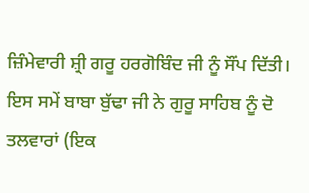ਜ਼ਿੰਮੇਵਾਰੀ ਸ਼੍ਰੀ ਗਰੂ ਹਰਗੋਬਿੰਦ ਜੀ ਨੂੰ ਸੌਂਪ ਦਿੱਤੀ। ਇਸ ਸਮੇਂ ਬਾਬਾ ਬੁੱਢਾ ਜੀ ਨੇ ਗੁਰੂ ਸਾਹਿਬ ਨੂੰ ਦੋ ਤਲਵਾਰਾਂ (ਇਕ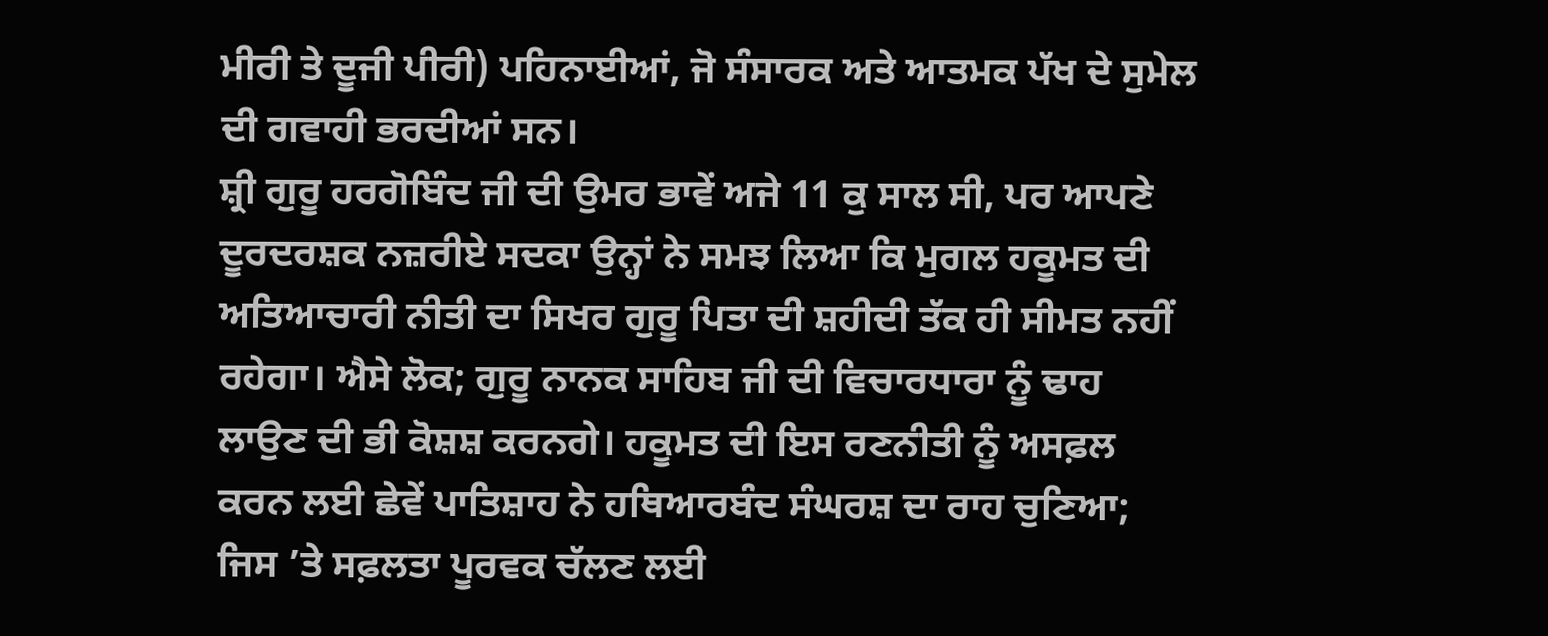ਮੀਰੀ ਤੇ ਦੂਜੀ ਪੀਰੀ) ਪਹਿਨਾਈਆਂ, ਜੋ ਸੰਸਾਰਕ ਅਤੇ ਆਤਮਕ ਪੱਖ ਦੇ ਸੁਮੇਲ ਦੀ ਗਵਾਹੀ ਭਰਦੀਆਂ ਸਨ।
ਸ਼੍ਰੀ ਗੁਰੂ ਹਰਗੋਬਿੰਦ ਜੀ ਦੀ ਉਮਰ ਭਾਵੇਂ ਅਜੇ 11 ਕੁ ਸਾਲ ਸੀ, ਪਰ ਆਪਣੇ ਦੂਰਦਰਸ਼ਕ ਨਜ਼ਰੀਏ ਸਦਕਾ ਉਨ੍ਹਾਂ ਨੇ ਸਮਝ ਲਿਆ ਕਿ ਮੁਗਲ ਹਕੂਮਤ ਦੀ ਅਤਿਆਚਾਰੀ ਨੀਤੀ ਦਾ ਸਿਖਰ ਗੁਰੂ ਪਿਤਾ ਦੀ ਸ਼ਹੀਦੀ ਤੱਕ ਹੀ ਸੀਮਤ ਨਹੀਂ ਰਹੇਗਾ। ਐਸੇ ਲੋਕ; ਗੁਰੂ ਨਾਨਕ ਸਾਹਿਬ ਜੀ ਦੀ ਵਿਚਾਰਧਾਰਾ ਨੂੰ ਢਾਹ ਲਾਉਣ ਦੀ ਭੀ ਕੋਸ਼ਸ਼ ਕਰਨਗੇ। ਹਕੂਮਤ ਦੀ ਇਸ ਰਣਨੀਤੀ ਨੂੰ ਅਸਫ਼ਲ ਕਰਨ ਲਈ ਛੇਵੇਂ ਪਾਤਿਸ਼ਾਹ ਨੇ ਹਥਿਆਰਬੰਦ ਸੰਘਰਸ਼ ਦਾ ਰਾਹ ਚੁਣਿਆ; ਜਿਸ ’ਤੇ ਸਫ਼ਲਤਾ ਪੂਰਵਕ ਚੱਲਣ ਲਈ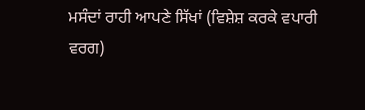ਮਸੰਦਾਂ ਰਾਹੀ ਆਪਣੇ ਸਿੱਖਾਂ (ਵਿਸ਼ੇਸ਼ ਕਰਕੇ ਵਪਾਰੀ ਵਰਗ)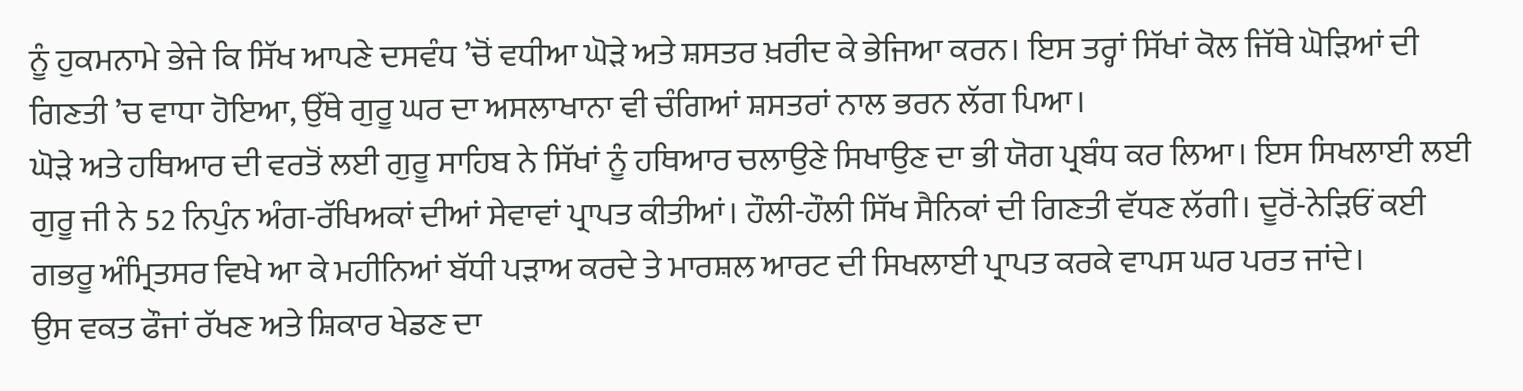ਨੂੰ ਹੁਕਮਨਾਮੇ ਭੇਜੇ ਕਿ ਸਿੱਖ ਆਪਣੇ ਦਸਵੰਧ ’ਚੋਂ ਵਧੀਆ ਘੋੜੇ ਅਤੇ ਸ਼ਸਤਰ ਖ਼ਰੀਦ ਕੇ ਭੇਜਿਆ ਕਰਨ। ਇਸ ਤਰ੍ਹਾਂ ਸਿੱਖਾਂ ਕੋਲ ਜਿੱਥੇ ਘੋੜਿਆਂ ਦੀ ਗਿਣਤੀ ’ਚ ਵਾਧਾ ਹੋਇਆ, ਉੱਥੇ ਗੁਰੂ ਘਰ ਦਾ ਅਸਲਾਖਾਨਾ ਵੀ ਚੰਗਿਆਂ ਸ਼ਸਤਰਾਂ ਨਾਲ ਭਰਨ ਲੱਗ ਪਿਆ।
ਘੋੜੇ ਅਤੇ ਹਥਿਆਰ ਦੀ ਵਰਤੋਂ ਲਈ ਗੁਰੂ ਸਾਹਿਬ ਨੇ ਸਿੱਖਾਂ ਨੂੰ ਹਥਿਆਰ ਚਲਾਉਣੇ ਸਿਖਾਉਣ ਦਾ ਭੀ ਯੋਗ ਪ੍ਰਬੰਧ ਕਰ ਲਿਆ। ਇਸ ਸਿਖਲਾਈ ਲਈ ਗੁਰੂ ਜੀ ਨੇ 52 ਨਿਪੁੰਨ ਅੰਗ-ਰੱਖਿਅਕਾਂ ਦੀਆਂ ਸੇਵਾਵਾਂ ਪ੍ਰਾਪਤ ਕੀਤੀਆਂ। ਹੌਲੀ-ਹੌਲੀ ਸਿੱਖ ਸੈਨਿਕਾਂ ਦੀ ਗਿਣਤੀ ਵੱਧਣ ਲੱਗੀ। ਦੂਰੋਂ-ਨੇੜਿਓਂ ਕਈ ਗਭਰੂ ਅੰਮ੍ਰਿਤਸਰ ਵਿਖੇ ਆ ਕੇ ਮਹੀਨਿਆਂ ਬੱਧੀ ਪੜਾਅ ਕਰਦੇ ਤੇ ਮਾਰਸ਼ਲ ਆਰਟ ਦੀ ਸਿਖਲਾਈ ਪ੍ਰਾਪਤ ਕਰਕੇ ਵਾਪਸ ਘਰ ਪਰਤ ਜਾਂਦੇ।
ਉਸ ਵਕਤ ਫੌਜਾਂ ਰੱਖਣ ਅਤੇ ਸ਼ਿਕਾਰ ਖੇਡਣ ਦਾ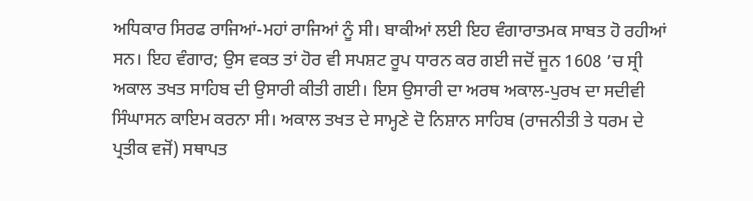ਅਧਿਕਾਰ ਸਿਰਫ ਰਾਜਿਆਂ-ਮਹਾਂ ਰਾਜਿਆਂ ਨੂੰ ਸੀ। ਬਾਕੀਆਂ ਲਈ ਇਹ ਵੰਗਾਰਾਤਮਕ ਸਾਬਤ ਹੋ ਰਹੀਆਂ ਸਨ। ਇਹ ਵੰਗਾਰ; ਉਸ ਵਕਤ ਤਾਂ ਹੋਰ ਵੀ ਸਪਸ਼ਟ ਰੂਪ ਧਾਰਨ ਕਰ ਗਈ ਜਦੋਂ ਜੂਨ 1608 ’ਚ ਸ੍ਰੀ ਅਕਾਲ ਤਖਤ ਸਾਹਿਬ ਦੀ ਉਸਾਰੀ ਕੀਤੀ ਗਈ। ਇਸ ਉਸਾਰੀ ਦਾ ਅਰਥ ਅਕਾਲ-ਪੁਰਖ ਦਾ ਸਦੀਵੀ ਸਿੰਘਾਸਨ ਕਾਇਮ ਕਰਨਾ ਸੀ। ਅਕਾਲ ਤਖਤ ਦੇ ਸਾਮ੍ਹਣੇ ਦੋ ਨਿਸ਼ਾਨ ਸਾਹਿਬ (ਰਾਜਨੀਤੀ ਤੇ ਧਰਮ ਦੇ ਪ੍ਰਤੀਕ ਵਜੋਂ) ਸਥਾਪਤ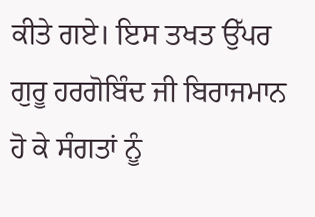ਕੀਤੇ ਗਏ। ਇਸ ਤਖਤ ਉੱਪਰ ਗੁਰੂ ਹਰਗੋਬਿੰਦ ਜੀ ਬਿਰਾਜਮਾਨ ਹੋ ਕੇ ਸੰਗਤਾਂ ਨੂੰ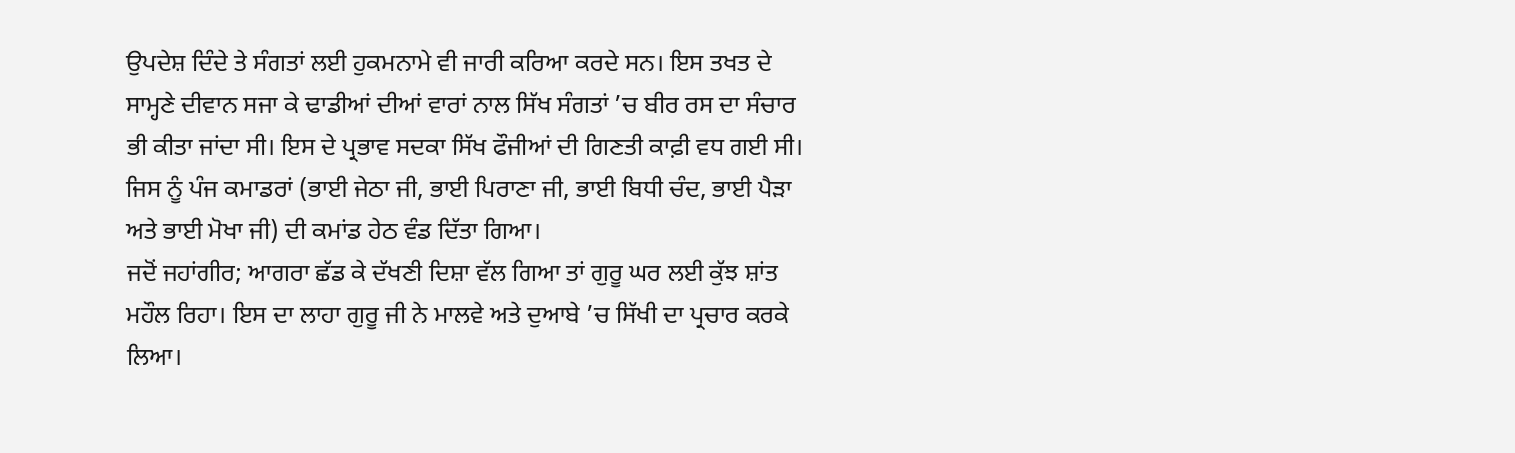ਉਪਦੇਸ਼ ਦਿੰਦੇ ਤੇ ਸੰਗਤਾਂ ਲਈ ਹੁਕਮਨਾਮੇ ਵੀ ਜਾਰੀ ਕਰਿਆ ਕਰਦੇ ਸਨ। ਇਸ ਤਖਤ ਦੇ ਸਾਮ੍ਹਣੇ ਦੀਵਾਨ ਸਜਾ ਕੇ ਢਾਡੀਆਂ ਦੀਆਂ ਵਾਰਾਂ ਨਾਲ ਸਿੱਖ ਸੰਗਤਾਂ ’ਚ ਬੀਰ ਰਸ ਦਾ ਸੰਚਾਰ ਭੀ ਕੀਤਾ ਜਾਂਦਾ ਸੀ। ਇਸ ਦੇ ਪ੍ਰਭਾਵ ਸਦਕਾ ਸਿੱਖ ਫੌਜੀਆਂ ਦੀ ਗਿਣਤੀ ਕਾਫ਼ੀ ਵਧ ਗਈ ਸੀ। ਜਿਸ ਨੂੰ ਪੰਜ ਕਮਾਡਰਾਂ (ਭਾਈ ਜੇਠਾ ਜੀ, ਭਾਈ ਪਿਰਾਣਾ ਜੀ, ਭਾਈ ਬਿਧੀ ਚੰਦ, ਭਾਈ ਪੈੜਾ ਅਤੇ ਭਾਈ ਮੋਖਾ ਜੀ) ਦੀ ਕਮਾਂਡ ਹੇਠ ਵੰਡ ਦਿੱਤਾ ਗਿਆ।
ਜਦੋਂ ਜਹਾਂਗੀਰ; ਆਗਰਾ ਛੱਡ ਕੇ ਦੱਖਣੀ ਦਿਸ਼ਾ ਵੱਲ ਗਿਆ ਤਾਂ ਗੁਰੂ ਘਰ ਲਈ ਕੁੱਝ ਸ਼ਾਂਤ ਮਹੌਲ ਰਿਹਾ। ਇਸ ਦਾ ਲਾਹਾ ਗੁਰੂ ਜੀ ਨੇ ਮਾਲਵੇ ਅਤੇ ਦੁਆਬੇ ’ਚ ਸਿੱਖੀ ਦਾ ਪ੍ਰਚਾਰ ਕਰਕੇ ਲਿਆ।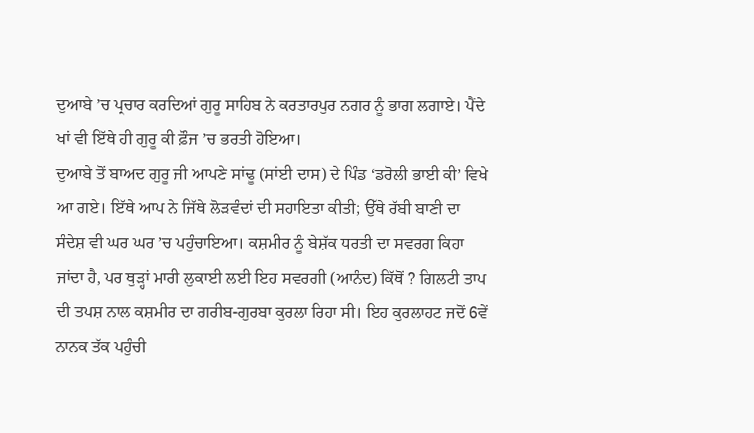ਦੁਆਬੇ ’ਚ ਪ੍ਰਚਾਰ ਕਰਦਿਆਂ ਗੁਰੂ ਸਾਹਿਬ ਨੇ ਕਰਤਾਰਪੁਰ ਨਗਰ ਨੂੰ ਭਾਗ ਲਗਾਏ। ਪੈਂਦੇ ਖਾਂ ਵੀ ਇੱਥੇ ਹੀ ਗੁਰੂ ਕੀ ਫ਼ੌਜ ’ਚ ਭਰਤੀ ਹੋਇਆ।
ਦੁਆਬੇ ਤੋਂ ਬਾਅਦ ਗੁਰੂ ਜੀ ਆਪਣੇ ਸਾਂਢੂ (ਸਾਂਈ ਦਾਸ) ਦੇ ਪਿੰਡ ‘ਡਰੋਲੀ ਭਾਈ ਕੀ’ ਵਿਖੇ ਆ ਗਏ। ਇੱਥੇ ਆਪ ਨੇ ਜਿੱਥੇ ਲੋੜਵੰਦਾਂ ਦੀ ਸਹਾਇਤਾ ਕੀਤੀ; ਉੱਥੇ ਰੱਬੀ ਬਾਣੀ ਦਾ ਸੰਦੇਸ਼ ਵੀ ਘਰ ਘਰ ’ਚ ਪਹੁੰਚਾਇਆ। ਕਸ਼ਮੀਰ ਨੂੰ ਬੇਸ਼ੱਕ ਧਰਤੀ ਦਾ ਸਵਰਗ ਕਿਹਾ ਜਾਂਦਾ ਹੈ, ਪਰ ਥੁੜ੍ਹਾਂ ਮਾਰੀ ਲੁਕਾਈ ਲਈ ਇਹ ਸਵਰਗੀ (ਆਨੰਦ) ਕਿੱਥੋਂ ? ਗਿਲਟੀ ਤਾਪ ਦੀ ਤਪਸ਼ ਨਾਲ ਕਸ਼ਮੀਰ ਦਾ ਗਰੀਬ-ਗੁਰਬਾ ਕੁਰਲਾ ਰਿਹਾ ਸੀ। ਇਹ ਕੁਰਲਾਹਟ ਜਦੋਂ 6ਵੇਂ ਨਾਨਕ ਤੱਕ ਪਹੁੰਚੀ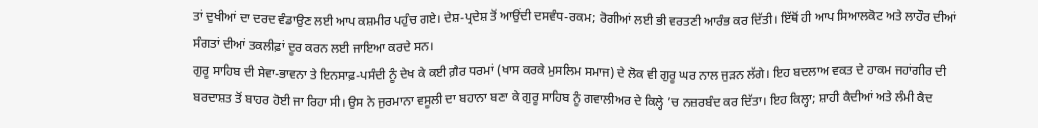ਤਾਂ ਦੁਖੀਆਂ ਦਾ ਦਰਦ ਵੰਡਾਉਣ ਲਈ ਆਪ ਕਸ਼ਮੀਰ ਪਹੁੰਚ ਗਏ। ਦੇਸ਼-ਪ੍ਰਦੇਸ਼ ਤੋਂ ਆਉਂਦੀ ਦਸਵੰਧ-ਰਕਮ; ਰੋਗੀਆਂ ਲਈ ਭੀ ਵਰਤਣੀ ਆਰੰਭ ਕਰ ਦਿੱਤੀ। ਇੱਥੋਂ ਹੀ ਆਪ ਸਿਆਲਕੋਟ ਅਤੇ ਲਾਹੌਰ ਦੀਆਂ ਸੰਗਤਾਂ ਦੀਆਂ ਤਕਲੀਫ਼ਾਂ ਦੂਰ ਕਰਨ ਲਈ ਜਾਇਆ ਕਰਦੇ ਸਨ।
ਗੁਰੂ ਸਾਹਿਬ ਦੀ ਸੇਵਾ-ਭਾਵਨਾ ਤੇ ਇਨਸਾਫ਼-ਪਸੰਦੀ ਨੂੰ ਦੇਖ ਕੇ ਕਈ ਗ਼ੈਰ ਧਰਮਾਂ (ਖਾਸ ਕਰਕੇ ਮੁਸਲਿਮ ਸਮਾਜ) ਦੇ ਲੋਕ ਵੀ ਗੁਰੂ ਘਰ ਨਾਲ ਜੁੜਨ ਲੱਗੇ। ਇਹ ਬਦਲਾਅ ਵਕਤ ਦੇ ਹਾਕਮ ਜਹਾਂਗੀਰ ਦੀ ਬਰਦਾਸ਼ਤ ਤੋਂ ਬਾਹਰ ਹੋਈ ਜਾ ਰਿਹਾ ਸੀ। ਉਸ ਨੇ ਜੁਰਮਾਨਾ ਵਸੂਲੀ ਦਾ ਬਹਾਨਾ ਬਣਾ ਕੇ ਗੁਰੂ ਸਾਹਿਬ ਨੂੰ ਗਵਾਲੀਅਰ ਦੇ ਕਿਲ੍ਹੇ ’ਚ ਨਜ਼ਰਬੰਦ ਕਰ ਦਿੱਤਾ। ਇਹ ਕਿਲ੍ਹਾ; ਸ਼ਾਹੀ ਕੈਦੀਆਂ ਅਤੇ ਲੰਮੀ ਕੈਦ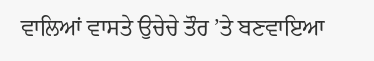ਵਾਲਿਆਂ ਵਾਸਤੇ ਉਚੇਚੇ ਤੌਰ ’ਤੇ ਬਣਵਾਇਆ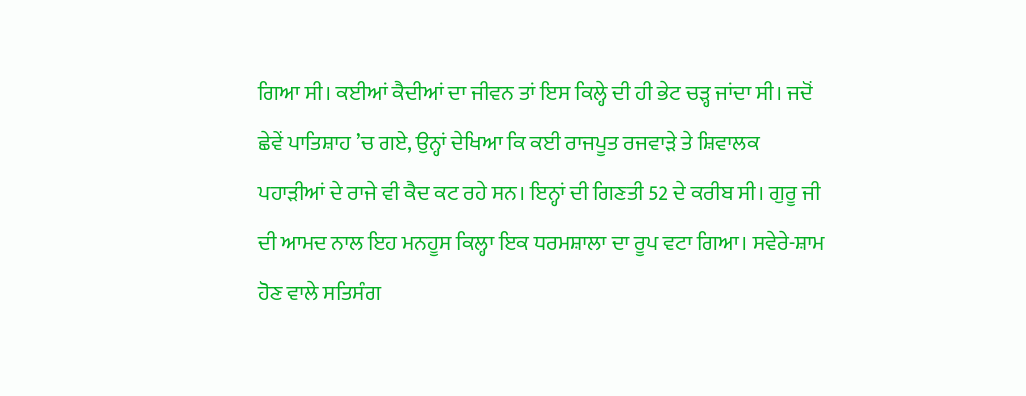ਗਿਆ ਸੀ। ਕਈਆਂ ਕੈਦੀਆਂ ਦਾ ਜੀਵਨ ਤਾਂ ਇਸ ਕਿਲ੍ਹੇ ਦੀ ਹੀ ਭੇਟ ਚੜ੍ਹ ਜਾਂਦਾ ਸੀ। ਜਦੋਂ ਛੇਵੇਂ ਪਾਤਿਸ਼ਾਹ ’ਚ ਗਏ, ਉਨ੍ਹਾਂ ਦੇਖਿਆ ਕਿ ਕਈ ਰਾਜਪੂਤ ਰਜਵਾੜੇ ਤੇ ਸ਼ਿਵਾਲਕ ਪਹਾੜੀਆਂ ਦੇ ਰਾਜੇ ਵੀ ਕੈਦ ਕਟ ਰਹੇ ਸਨ। ਇਨ੍ਹਾਂ ਦੀ ਗਿਣਤੀ 52 ਦੇ ਕਰੀਬ ਸੀ। ਗੁਰੂ ਜੀ ਦੀ ਆਮਦ ਨਾਲ ਇਹ ਮਨਹੂਸ ਕਿਲ੍ਹਾ ਇਕ ਧਰਮਸ਼ਾਲਾ ਦਾ ਰੂਪ ਵਟਾ ਗਿਆ। ਸਵੇਰੇ-ਸ਼ਾਮ ਹੋਣ ਵਾਲੇ ਸਤਿਸੰਗ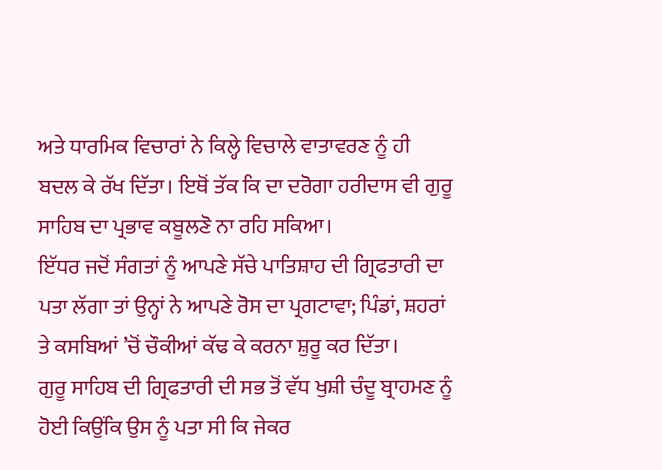ਅਤੇ ਧਾਰਮਿਕ ਵਿਚਾਰਾਂ ਨੇ ਕਿਲ੍ਹੇ ਵਿਚਾਲੇ ਵਾਤਾਵਰਣ ਨੂੰ ਹੀ ਬਦਲ ਕੇ ਰੱਖ ਦਿੱਤਾ। ਇਥੋਂ ਤੱਕ ਕਿ ਦਾ ਦਰੋਗਾ ਹਰੀਦਾਸ ਵੀ ਗੁਰੂ ਸਾਹਿਬ ਦਾ ਪ੍ਰਭਾਵ ਕਬੂਲਣੋ ਨਾ ਰਹਿ ਸਕਿਆ।
ਇੱਧਰ ਜਦੋਂ ਸੰਗਤਾਂ ਨੂੰ ਆਪਣੇ ਸੱਚੇ ਪਾਤਿਸ਼ਾਹ ਦੀ ਗ੍ਰਿਫਤਾਰੀ ਦਾ ਪਤਾ ਲੱਗਾ ਤਾਂ ਉਨ੍ਹਾਂ ਨੇ ਆਪਣੇ ਰੋਸ ਦਾ ਪ੍ਰਗਟਾਵਾ; ਪਿੰਡਾਂ, ਸ਼ਹਰਾਂ ਤੇ ਕਸਬਿਆਂ ’ਚੋਂ ਚੌਕੀਆਂ ਕੱਢ ਕੇ ਕਰਨਾ ਸ਼ੁਰੂ ਕਰ ਦਿੱਤਾ।
ਗੁਰੂ ਸਾਹਿਬ ਦੀ ਗ੍ਰਿਫਤਾਰੀ ਦੀ ਸਭ ਤੋਂ ਵੱਧ ਖੁਸ਼ੀ ਚੰਦੂ ਬ੍ਰਾਹਮਣ ਨੂੰ ਹੋਈ ਕਿਉਂਕਿ ਉਸ ਨੂੰ ਪਤਾ ਸੀ ਕਿ ਜੇਕਰ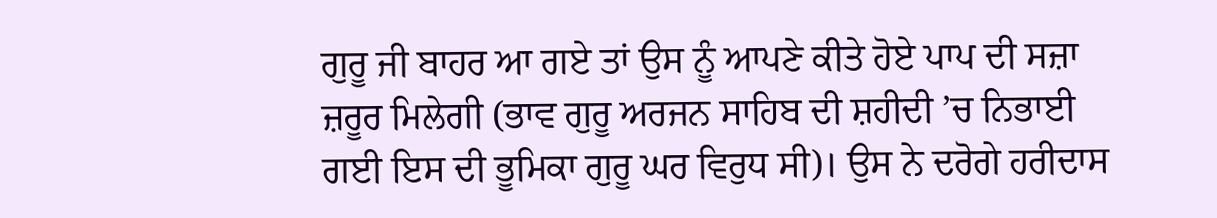ਗੁਰੂ ਜੀ ਬਾਹਰ ਆ ਗਏ ਤਾਂ ਉਸ ਨੂੰ ਆਪਣੇ ਕੀਤੇ ਹੋਏ ਪਾਪ ਦੀ ਸਜ਼ਾ ਜ਼ਰੂਰ ਮਿਲੇਗੀ (ਭਾਵ ਗੁਰੂ ਅਰਜਨ ਸਾਹਿਬ ਦੀ ਸ਼ਹੀਦੀ ’ਚ ਨਿਭਾਈ ਗਈ ਇਸ ਦੀ ਭੂਮਿਕਾ ਗੁਰੂ ਘਰ ਵਿਰੁਧ ਸੀ)। ਉਸ ਨੇ ਦਰੋਗੇ ਹਰੀਦਾਸ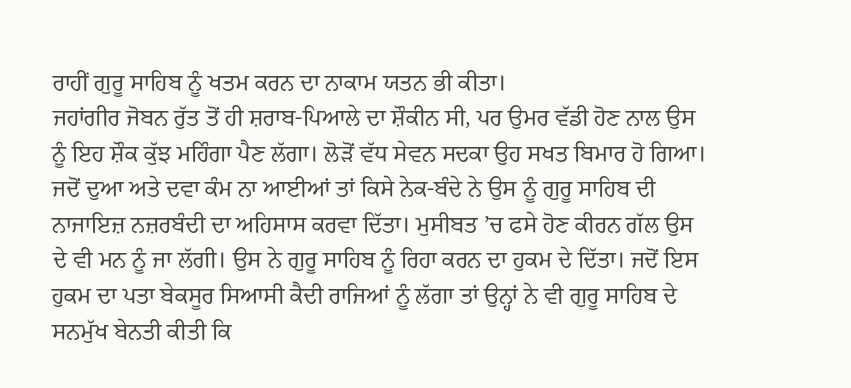ਰਾਹੀਂ ਗੁਰੂ ਸਾਹਿਬ ਨੂੰ ਖਤਮ ਕਰਨ ਦਾ ਨਾਕਾਮ ਯਤਨ ਭੀ ਕੀਤਾ।
ਜਹਾਂਗੀਰ ਜੋਬਨ ਰੁੱਤ ਤੋਂ ਹੀ ਸ਼ਰਾਬ-ਪਿਆਲੇ ਦਾ ਸ਼ੌਕੀਨ ਸੀ, ਪਰ ਉਮਰ ਵੱਡੀ ਹੋਣ ਨਾਲ ਉਸ ਨੂੰ ਇਹ ਸ਼ੌਕ ਕੁੱਝ ਮਹਿੰਗਾ ਪੈਣ ਲੱਗਾ। ਲੋੜੋਂ ਵੱਧ ਸੇਵਨ ਸਦਕਾ ਉਹ ਸਖਤ ਬਿਮਾਰ ਹੋ ਗਿਆ। ਜਦੋਂ ਦੁਆ ਅਤੇ ਦਵਾ ਕੰਮ ਨਾ ਆਈਆਂ ਤਾਂ ਕਿਸੇ ਨੇਕ-ਬੰਦੇ ਨੇ ਉਸ ਨੂੰ ਗੁਰੂ ਸਾਹਿਬ ਦੀ ਨਾਜਾਇਜ਼ ਨਜ਼ਰਬੰਦੀ ਦਾ ਅਹਿਸਾਸ ਕਰਵਾ ਦਿੱਤਾ। ਮੁਸੀਬਤ ’ਚ ਫਸੇ ਹੋਣ ਕੀਰਨ ਗੱਲ ਉਸ ਦੇ ਵੀ ਮਨ ਨੂੰ ਜਾ ਲੱਗੀ। ਉਸ ਨੇ ਗੁਰੂ ਸਾਹਿਬ ਨੂੰ ਰਿਹਾ ਕਰਨ ਦਾ ਹੁਕਮ ਦੇ ਦਿੱਤਾ। ਜਦੋਂ ਇਸ ਹੁਕਮ ਦਾ ਪਤਾ ਬੇਕਸੂਰ ਸਿਆਸੀ ਕੈਦੀ ਰਾਜਿਆਂ ਨੂੰ ਲੱਗਾ ਤਾਂ ਉਨ੍ਹਾਂ ਨੇ ਵੀ ਗੁਰੂ ਸਾਹਿਬ ਦੇ ਸਨਮੁੱਖ ਬੇਨਤੀ ਕੀਤੀ ਕਿ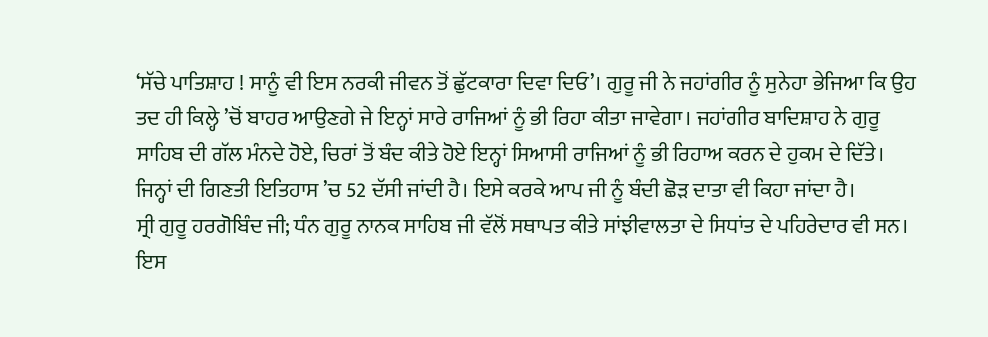‘ਸੱਚੇ ਪਾਤਿਸ਼ਾਹ ! ਸਾਨੂੰ ਵੀ ਇਸ ਨਰਕੀ ਜੀਵਨ ਤੋਂ ਛੁੱਟਕਾਰਾ ਦਿਵਾ ਦਿਓ’। ਗੁਰੂ ਜੀ ਨੇ ਜਹਾਂਗੀਰ ਨੂੰ ਸੁਨੇਹਾ ਭੇਜਿਆ ਕਿ ਉਹ ਤਦ ਹੀ ਕਿਲ੍ਹੇ ’ਚੋਂ ਬਾਹਰ ਆਉਣਗੇ ਜੇ ਇਨ੍ਹਾਂ ਸਾਰੇ ਰਾਜਿਆਂ ਨੂੰ ਭੀ ਰਿਹਾ ਕੀਤਾ ਜਾਵੇਗਾ। ਜਹਾਂਗੀਰ ਬਾਦਿਸ਼ਾਹ ਨੇ ਗੁਰੂ ਸਾਹਿਬ ਦੀ ਗੱਲ ਮੰਨਦੇ ਹੋਏ, ਚਿਰਾਂ ਤੋਂ ਬੰਦ ਕੀਤੇ ਹੋਏ ਇਨ੍ਹਾਂ ਸਿਆਸੀ ਰਾਜਿਆਂ ਨੂੰ ਭੀ ਰਿਹਾਅ ਕਰਨ ਦੇ ਹੁਕਮ ਦੇ ਦਿੱਤੇ। ਜਿਨ੍ਹਾਂ ਦੀ ਗਿਣਤੀ ਇਤਿਹਾਸ ’ਚ 52 ਦੱਸੀ ਜਾਂਦੀ ਹੈ। ਇਸੇ ਕਰਕੇ ਆਪ ਜੀ ਨੂੰ ਬੰਦੀ ਛੋੜ ਦਾਤਾ ਵੀ ਕਿਹਾ ਜਾਂਦਾ ਹੈ।
ਸ੍ਰੀ ਗੁਰੂ ਹਰਗੋਬਿੰਦ ਜੀ; ਧੰਨ ਗੁਰੂ ਨਾਨਕ ਸਾਹਿਬ ਜੀ ਵੱਲੋਂ ਸਥਾਪਤ ਕੀਤੇ ਸਾਂਝੀਵਾਲਤਾ ਦੇ ਸਿਧਾਂਤ ਦੇ ਪਹਿਰੇਦਾਰ ਵੀ ਸਨ। ਇਸ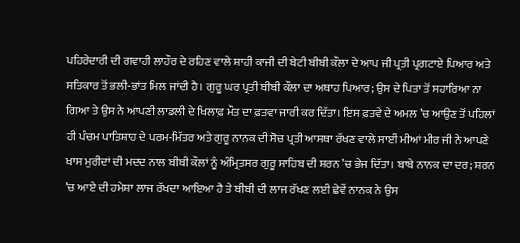ਪਹਿਰੇਦਾਰੀ ਦੀ ਗਵਾਹੀ ਲਾਹੌਰ ਦੇ ਰਹਿਣ ਵਾਲੇ ਸ਼ਾਹੀ ਕਾਜੀ ਦੀ ਬੇਟੀ ਬੀਬੀ ਕੌਲਾ ਦੇ ਆਪ ਜੀ ਪ੍ਰਤੀ ਪ੍ਰਗਟਾਏ ਪਿਆਰ ਅਤੇ ਸਤਿਕਾਰ ਤੋਂ ਭਲੀ-ਭਾਂਤ ਮਿਲ ਜਾਂਦੀ ਹੈ। ਗੁਰੂ ਘਰ ਪ੍ਰਤੀ ਬੀਬੀ ਕੌਲਾ ਦਾ ਅਥਾਹ ਪਿਆਰ; ਉਸ ਦੇ ਪਿਤਾ ਤੋਂ ਸਹਾਰਿਆ ਨਾ ਗਿਆ ਤੇ ਉਸ ਨੇ ਆਪਣੀ ਲਾਡਲੀ ਦੇ ਖਿਲਾਫ਼ ਮੌਤ ਦਾ ਫ਼ਤਵਾ ਜਾਰੀ ਕਰ ਦਿੱਤਾ। ਇਸ ਫ਼ਤਵੇ ਦੇ ਅਮਲ ’ਚ ਆਉਣ ਤੋਂ ਪਹਿਲਾਂ ਹੀ ਪੰਚਮ ਪਾਤਿਸ਼ਾਹ ਦੇ ਪਰਮ-ਮਿੱਤਰ ਅਤੇ ਗੁਰੂ ਨਾਨਕ ਦੀ ਸੋਚ ਪ੍ਰਤੀ ਆਸਥਾ ਰੱਖਣ ਵਾਲੇ ਸਾਈਂ ਮੀਆਂ ਮੀਰ ਜੀ ਨੇ ਆਪਣੇ ਖਾਸ ਮੁਰੀਦਾਂ ਦੀ ਮਦਦ ਨਾਲ ਬੀਬੀ ਕੌਲਾਂ ਨੂੰ ਅੰਮ੍ਰਿਤਸਰ ਗੁਰੂ ਸਾਹਿਬ ਦੀ ਸ਼ਰਨ ’ਚ ਭੇਜ ਦਿੱਤਾ। ਬਾਬੇ ਨਾਨਕ ਦਾ ਦਰ; ਸ਼ਰਨ ’ਚ ਆਏ ਦੀ ਹਮੇਸ਼ਾ ਲਾਜ ਰੱਖਦਾ ਆਇਆ ਹੈ ਤੇ ਬੀਬੀ ਦੀ ਲਾਜ ਰੱਖਣ ਲਈ ਛੇਵੇਂ ਨਾਨਕ ਨੇ ਉਸ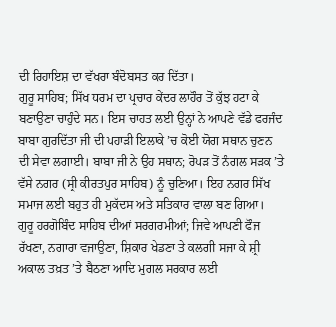ਦੀ ਰਿਹਾਇਸ਼ ਦਾ ਵੱਖਰਾ ਬੰਦੋਬਸਤ ਕਰ ਦਿੱਤਾ।
ਗੁਰੂ ਸਾਹਿਬ; ਸਿੱਖ ਧਰਮ ਦਾ ਪ੍ਰਚਾਰ ਕੇਂਦਰ ਲਾਹੌਰ ਤੋਂ ਕੁੱਝ ਹਟਾ ਕੇ ਬਣਾਉਣਾ ਚਾਹੁੰਦੇ ਸਨ। ਇਸ ਚਾਹਤ ਲਈ ਉਨ੍ਹਾਂ ਨੇ ਆਪਣੇ ਵੱਡੇ ਫਰਜੰਦ ਬਾਬਾ ਗੁਰਦਿੱਤਾ ਜੀ ਦੀ ਪਹਾੜੀ ਇਲਾਕੇ ’ਚ ਕੋਈ ਯੋਗ ਸਥਾਨ ਚੁਣਨ ਦੀ ਸੇਵਾ ਲਗਾਈ। ਬਾਬਾ ਜੀ ਨੇ ਉਹ ਸਥਾਨ; ਰੋਪੜ ਤੋਂ ਨੰਗਲ ਸੜਕ ’ਤੇ ਵੱਸੇ ਨਗਰ (ਸ੍ਰੀ ਕੀਰਤਪੁਰ ਸਾਹਿਬ) ਨੂੰ ਚੁਣਿਆ। ਇਹ ਨਗਰ ਸਿੱਖ ਸਮਾਜ ਲਈ ਬਹੁਤ ਹੀ ਮੁਕੱਦਸ ਅਤੇ ਸਤਿਕਾਰ ਵਾਲਾ ਬਣ ਗਿਆ।
ਗੁਰੂ ਹਰਗੋਬਿੰਦ ਸਾਹਿਬ ਦੀਆਂ ਸਰਗਰਮੀਆਂ; ਜਿਵੇ ਆਪਣੀ ਫੌਜ ਰੱਖਣਾ, ਨਗਾਰਾ ਵਜਾਉਣਾ, ਸ਼ਿਕਾਰ ਖੇਡਣਾ ਤੇ ਕਲਗੀ ਸਜਾ ਕੇ ਸ਼੍ਰੀ ਅਕਾਲ ਤਖ਼ਤ ’ਤੇ ਬੈਠਣਾ ਆਦਿ ਮੁਗਲ ਸਰਕਾਰ ਲਈ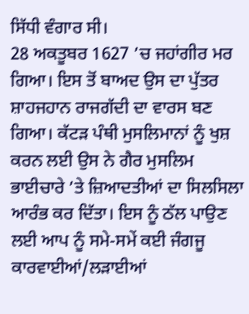ਸਿੱਧੀ ਵੰਗਾਰ ਸੀ।
28 ਅਕਤੂਬਰ 1627 ’ਚ ਜਹਾਂਗੀਰ ਮਰ ਗਿਆ। ਇਸ ਤੋਂ ਬਾਅਦ ਉਸ ਦਾ ਪੁੱਤਰ ਸ਼ਾਹਜਹਾਨ ਰਾਜਗੱਦੀ ਦਾ ਵਾਰਸ ਬਣ ਗਿਆ। ਕੱਟੜ ਪੰਥੀ ਮੁਸਲਿਮਾਨਾਂ ਨੂੰ ਖੁਸ਼ ਕਰਨ ਲਈ ਉਸ ਨੇ ਗੈਰ ਮੁਸਲਿਮ ਭਾਈਚਾਰੇ ’ਤੇ ਜ਼ਿਆਦਤੀਆਂ ਦਾ ਸਿਲਸਿਲਾ ਆਰੰਭ ਕਰ ਦਿੱਤਾ। ਇਸ ਨੂੰ ਠੱਲ ਪਾਉਣ ਲਈ ਆਪ ਨੂੰ ਸਮੇ-ਸਮੇਂ ਕਈ ਜੰਗਜੂ ਕਾਰਵਾਈਆਂ/ਲੜਾਈਆਂ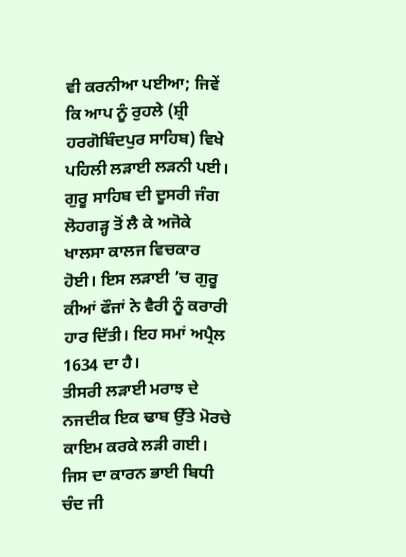ਵੀ ਕਰਨੀਆ ਪਈਆ; ਜਿਵੇਂ ਕਿ ਆਪ ਨੂੰ ਰੁਹਲੇ (ਸ਼੍ਰੀ ਹਰਗੋਬਿੰਦਪੁਰ ਸਾਹਿਬ) ਵਿਖੇ ਪਹਿਲੀ ਲੜਾਈ ਲੜਨੀ ਪਈ।
ਗੁਰੂ ਸਾਹਿਬ ਦੀ ਦੂਸਰੀ ਜੰਗ ਲੋਹਗੜ੍ਹ ਤੋਂ ਲੈ ਕੇ ਅਜੋਕੇ ਖਾਲਸਾ ਕਾਲਜ ਵਿਚਕਾਰ ਹੋਈ। ਇਸ ਲੜਾਈ ’ਚ ਗੁਰੂ ਕੀਆਂ ਫੌਜਾਂ ਨੇ ਵੈਰੀ ਨੂੰ ਕਰਾਰੀ ਹਾਰ ਦਿੱਤੀ। ਇਹ ਸਮਾਂ ਅਪ੍ਰੈਲ 1634 ਦਾ ਹੈ।
ਤੀਸਰੀ ਲੜਾਈ ਮਰਾਝ ਦੇ ਨਜਦੀਕ ਇਕ ਢਾਬ ਉੱਤੇ ਮੋਰਚੇ ਕਾਇਮ ਕਰਕੇ ਲੜੀ ਗਈ। ਜਿਸ ਦਾ ਕਾਰਨ ਭਾਈ ਬਿਧੀ ਚੰਦ ਜੀ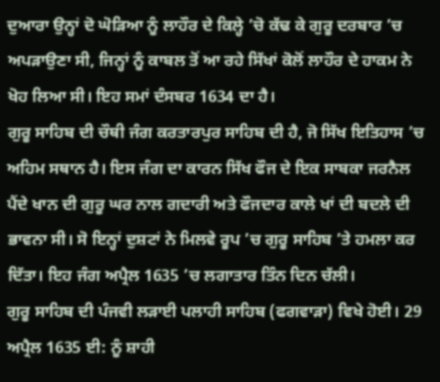ਦੁਆਰਾ ਉਨ੍ਹਾਂ ਦੋ ਘੋੜਿਆ ਨੂੰ ਲਾਹੌਰ ਦੇ ਕਿਲ੍ਹੇ ’ਚੋ ਕੱਢ ਕੇ ਗੁਰੂ ਦਰਬਾਰ ’ਚ ਅਪੜਾਉਣਾ ਸੀ, ਜਿਨ੍ਹਾਂ ਨੂੰ ਕਾਬਲ ਤੋਂ ਆ ਰਹੇ ਸਿੱਖਾਂ ਕੋਲੋਂ ਲਾਹੌਰ ਦੇ ਹਾਕਮ ਨੇ ਖੋਹ ਲਿਆ ਸੀ। ਇਹ ਸਮਾਂ ਦੰਸਬਰ 1634 ਦਾ ਹੈ।
ਗੁਰੂ ਸਾਹਿਬ ਦੀ ਚੌਥੀ ਜੰਗ ਕਰਤਾਰਪੁਰ ਸਾਹਿਬ ਦੀ ਹੈ, ਜੋ ਸਿੱਖ ਇਤਿਹਾਸ ’ਚ ਅਹਿਮ ਸਥਾਨ ਹੈ। ਇਸ ਜੰਗ ਦਾ ਕਾਰਨ ਸਿੱਖ ਫੌਜ ਦੇ ਇਕ ਸਾਬਕਾ ਜਰਨੈਲ ਪੈਂਦੇ ਖਾਨ ਦੀ ਗੁਰੂ ਘਰ ਨਾਲ ਗਦਾਰੀ ਅਤੇ ਫੌਜਦਾਰ ਕਾਲੇ ਖਾਂ ਦੀ ਬਦਲੇ ਦੀ ਭਾਵਨਾ ਸੀ। ਸੋ ਇਨ੍ਹਾਂ ਦੁਸ਼ਟਾਂ ਨੇ ਮਿਲਵੇ ਰੂਪ ’ਚ ਗੁਰੂ ਸਾਹਿਬ ’ਤੇ ਹਮਲਾ ਕਰ ਦਿੱਤਾ। ਇਹ ਜੰਗ ਅਪ੍ਰੈਲ 1635 ’ਚ ਲਗਾਤਾਰ ਤਿੰਨ ਦਿਨ ਚੱਲੀ।
ਗੁਰੂ ਸਾਹਿਬ ਦੀ ਪੰਜਵੀ ਲੜਾਈ ਪਲਾਹੀ ਸਾਹਿਬ (ਫਗਵਾੜਾ) ਵਿਖੇ ਹੋਈ। 29 ਅਪ੍ਰੈਲ 1635 ਈ: ਨੂੰ ਸ਼ਾਹੀ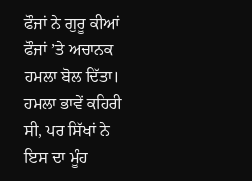ਫੌਜਾਂ ਨੇ ਗੁਰੂ ਕੀਆਂ ਫੌਜਾਂ ’ਤੇ ਅਚਾਨਕ ਹਮਲਾ ਬੋਲ ਦਿੱਤਾ। ਹਮਲਾ ਭਾਵੇਂ ਕਹਿਰੀ ਸੀ, ਪਰ ਸਿੱਖਾਂ ਨੇ ਇਸ ਦਾ ਮੂੰਹ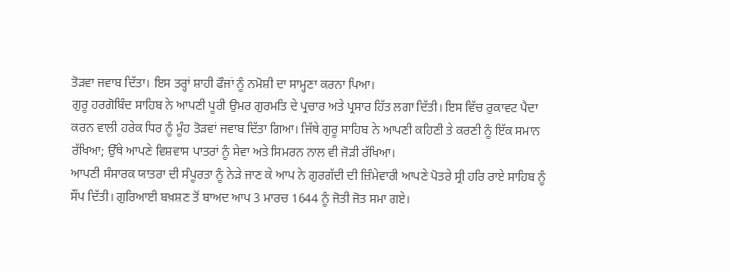ਤੋੜਵਾ ਜਵਾਬ ਦਿੱਤਾ। ਇਸ ਤਰ੍ਹਾਂ ਸ਼ਾਹੀ ਫੌਜਾਂ ਨੂੰ ਨਮੋਸ਼ੀ ਦਾ ਸਾਮ੍ਹਣਾ ਕਰਨਾ ਪਿਆ।
ਗੁਰੂ ਹਰਗੋਬਿੰਦ ਸਾਹਿਬ ਨੇ ਆਪਣੀ ਪੂਰੀ ਉਮਰ ਗੁਰਮਤਿ ਦੇ ਪ੍ਰਚਾਰ ਅਤੇ ਪ੍ਰਸਾਰ ਹਿੱਤ ਲਗਾ ਦਿੱਤੀ। ਇਸ ਵਿੱਚ ਰੁਕਾਵਟ ਪੈਦਾ ਕਰਨ ਵਾਲੀ ਹਰੇਕ ਧਿਰ ਨੂੰ ਮੂੰਹ ਤੋੜਵਾਂ ਜਵਾਬ ਦਿੱਤਾ ਗਿਆ। ਜਿੱਥੇ ਗੁਰੂ ਸਾਹਿਬ ਨੇ ਆਪਣੀ ਕਹਿਣੀ ਤੇ ਕਰਣੀ ਨੂੰ ਇੱਕ ਸਮਾਨ ਰੱਖਿਆ; ਉੱਥੇ ਆਪਣੇ ਵਿਸ਼ਵਾਸ ਪਾਤਰਾਂ ਨੂੰ ਸੇਵਾ ਅਤੇ ਸਿਮਰਨ ਨਾਲ ਵੀ ਜੋੜੀ ਰੱਖਿਆ।
ਆਪਣੀ ਸੰਸਾਰਕ ਯਾਤਰਾ ਦੀ ਸੰਪੂਰਤਾ ਨੂੰ ਨੇੜੇ ਜਾਣ ਕੇ ਆਪ ਨੇ ਗੁਰਗੱਦੀ ਦੀ ਜ਼ਿੰਮੇਵਾਰੀ ਆਪਣੇ ਪੋਤਰੇ ਸ੍ਰੀ ਹਰਿ ਰਾਏ ਸਾਹਿਬ ਨੂੰ ਸੌਂਪ ਦਿੱਤੀ। ਗੁਰਿਆਈ ਬਖ਼ਸ਼ਣ ਤੋਂ ਬਾਅਦ ਆਪ 3 ਮਾਰਚ 1644 ਨੂੰ ਜੋਤੀ ਜੋਤ ਸਮਾ ਗਏ।